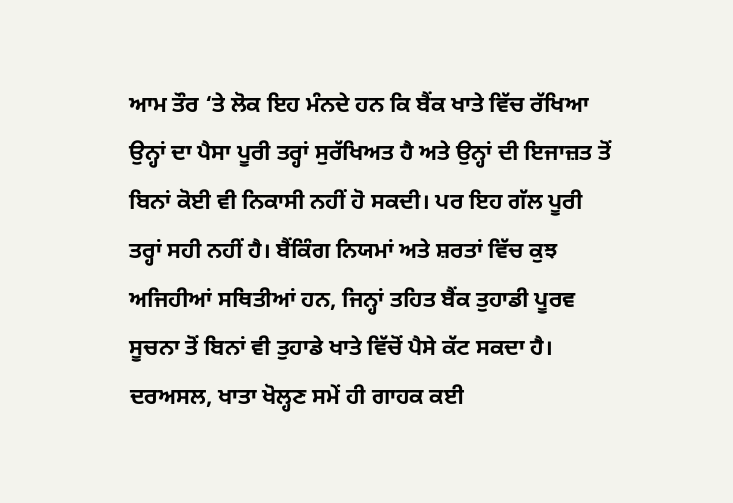ਆਮ ਤੌਰ ‘ਤੇ ਲੋਕ ਇਹ ਮੰਨਦੇ ਹਨ ਕਿ ਬੈਂਕ ਖਾਤੇ ਵਿੱਚ ਰੱਖਿਆ ਉਨ੍ਹਾਂ ਦਾ ਪੈਸਾ ਪੂਰੀ ਤਰ੍ਹਾਂ ਸੁਰੱਖਿਅਤ ਹੈ ਅਤੇ ਉਨ੍ਹਾਂ ਦੀ ਇਜਾਜ਼ਤ ਤੋਂ ਬਿਨਾਂ ਕੋਈ ਵੀ ਨਿਕਾਸੀ ਨਹੀਂ ਹੋ ਸਕਦੀ। ਪਰ ਇਹ ਗੱਲ ਪੂਰੀ ਤਰ੍ਹਾਂ ਸਹੀ ਨਹੀਂ ਹੈ। ਬੈਂਕਿੰਗ ਨਿਯਮਾਂ ਅਤੇ ਸ਼ਰਤਾਂ ਵਿੱਚ ਕੁਝ ਅਜਿਹੀਆਂ ਸਥਿਤੀਆਂ ਹਨ, ਜਿਨ੍ਹਾਂ ਤਹਿਤ ਬੈਂਕ ਤੁਹਾਡੀ ਪੂਰਵ ਸੂਚਨਾ ਤੋਂ ਬਿਨਾਂ ਵੀ ਤੁਹਾਡੇ ਖਾਤੇ ਵਿੱਚੋਂ ਪੈਸੇ ਕੱਟ ਸਕਦਾ ਹੈ। ਦਰਅਸਲ, ਖਾਤਾ ਖੋਲ੍ਹਣ ਸਮੇਂ ਹੀ ਗਾਹਕ ਕਈ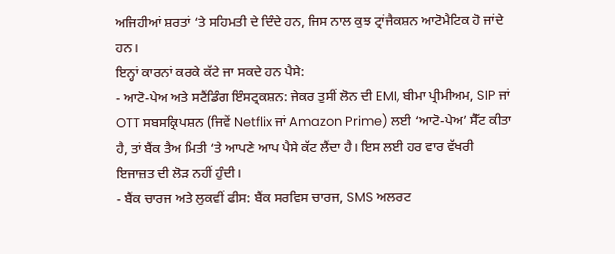ਅਜਿਹੀਆਂ ਸ਼ਰਤਾਂ ‘ਤੇ ਸਹਿਮਤੀ ਦੇ ਦਿੰਦੇ ਹਨ, ਜਿਸ ਨਾਲ ਕੁਝ ਟ੍ਰਾਂਜੈਕਸ਼ਨ ਆਟੋਮੈਟਿਕ ਹੋ ਜਾਂਦੇ ਹਨ।
ਇਨ੍ਹਾਂ ਕਾਰਨਾਂ ਕਰਕੇ ਕੱਟੇ ਜਾ ਸਕਦੇ ਹਨ ਪੈਸੇ:
- ਆਟੋ-ਪੇਅ ਅਤੇ ਸਟੈਂਡਿੰਗ ਇੰਸਟ੍ਰਕਸ਼ਨ: ਜੇਕਰ ਤੁਸੀਂ ਲੋਨ ਦੀ EMI, ਬੀਮਾ ਪ੍ਰੀਮੀਅਮ, SIP ਜਾਂ OTT ਸਬਸਕ੍ਰਿਪਸ਼ਨ (ਜਿਵੇਂ Netflix ਜਾਂ Amazon Prime) ਲਈ ‘ਆਟੋ-ਪੇਅ’ ਸੈੱਟ ਕੀਤਾ ਹੈ, ਤਾਂ ਬੈਂਕ ਤੈਅ ਮਿਤੀ ‘ਤੇ ਆਪਣੇ ਆਪ ਪੈਸੇ ਕੱਟ ਲੈਂਦਾ ਹੈ। ਇਸ ਲਈ ਹਰ ਵਾਰ ਵੱਖਰੀ ਇਜਾਜ਼ਤ ਦੀ ਲੋੜ ਨਹੀਂ ਹੁੰਦੀ।
- ਬੈਂਕ ਚਾਰਜ ਅਤੇ ਲੁਕਵੀਂ ਫੀਸ: ਬੈਂਕ ਸਰਵਿਸ ਚਾਰਜ, SMS ਅਲਰਟ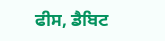ਫੀਸ, ਡੈਬਿਟ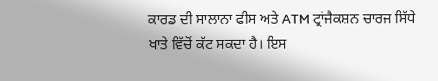ਕਾਰਡ ਦੀ ਸਾਲਾਨਾ ਫੀਸ ਅਤੇ ATM ਟ੍ਰਾਂਜੈਕਸ਼ਨ ਚਾਰਜ ਸਿੱਧੇ ਖਾਤੇ ਵਿੱਚੋਂ ਕੱਟ ਸਕਦਾ ਹੈ। ਇਸ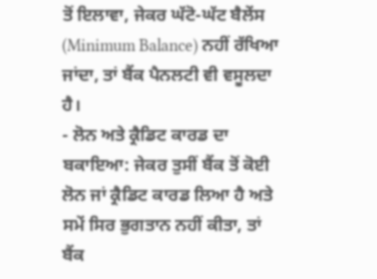ਤੋਂ ਇਲਾਵਾ, ਜੇਕਰ ਘੱਟੋ-ਘੱਟ ਬੈਲੇਂਸ (Minimum Balance) ਨਹੀਂ ਰੱਖਿਆ ਜਾਂਦਾ, ਤਾਂ ਬੈਂਕ ਪੈਨਲਟੀ ਵੀ ਵਸੂਲਦਾ ਹੈ।
- ਲੋਨ ਅਤੇ ਕ੍ਰੈਡਿਟ ਕਾਰਡ ਦਾ ਬਕਾਇਆ: ਜੇਕਰ ਤੁਸੀਂ ਬੈਂਕ ਤੋਂ ਕੋਈ ਲੋਨ ਜਾਂ ਕ੍ਰੈਡਿਟ ਕਾਰਡ ਲਿਆ ਹੈ ਅਤੇ ਸਮੇਂ ਸਿਰ ਭੁਗਤਾਨ ਨਹੀਂ ਕੀਤਾ, ਤਾਂ ਬੈਂਕ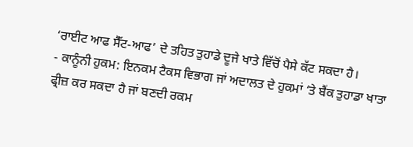‘ਰਾਈਟ ਆਫ ਸੈੱਟ-ਆਫ’ ਦੇ ਤਹਿਤ ਤੁਹਾਡੇ ਦੂਜੇ ਖਾਤੇ ਵਿੱਚੋਂ ਪੈਸੇ ਕੱਟ ਸਕਦਾ ਹੈ।
- ਕਾਨੂੰਨੀ ਹੁਕਮ: ਇਨਕਮ ਟੈਕਸ ਵਿਭਾਗ ਜਾਂ ਅਦਾਲਤ ਦੇ ਹੁਕਮਾਂ ‘ਤੇ ਬੈਂਕ ਤੁਹਾਡਾ ਖਾਤਾ ਫ੍ਰੀਜ਼ ਕਰ ਸਕਦਾ ਹੈ ਜਾਂ ਬਣਦੀ ਰਕਮ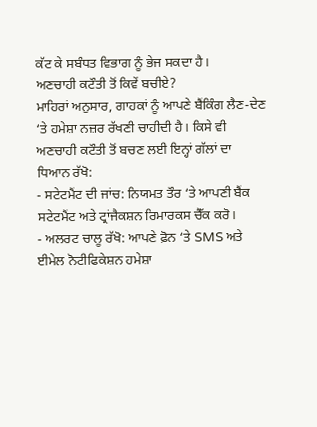ਕੱਟ ਕੇ ਸਬੰਧਤ ਵਿਭਾਗ ਨੂੰ ਭੇਜ ਸਕਦਾ ਹੈ।
ਅਣਚਾਹੀ ਕਟੌਤੀ ਤੋਂ ਕਿਵੇਂ ਬਚੀਏ?
ਮਾਹਿਰਾਂ ਅਨੁਸਾਰ, ਗਾਹਕਾਂ ਨੂੰ ਆਪਣੇ ਬੈਂਕਿੰਗ ਲੈਣ-ਦੇਣ ‘ਤੇ ਹਮੇਸ਼ਾ ਨਜ਼ਰ ਰੱਖਣੀ ਚਾਹੀਦੀ ਹੈ। ਕਿਸੇ ਵੀ ਅਣਚਾਹੀ ਕਟੌਤੀ ਤੋਂ ਬਚਣ ਲਈ ਇਨ੍ਹਾਂ ਗੱਲਾਂ ਦਾ ਧਿਆਨ ਰੱਖੋ:
- ਸਟੇਟਮੈਂਟ ਦੀ ਜਾਂਚ: ਨਿਯਮਤ ਤੌਰ ‘ਤੇ ਆਪਣੀ ਬੈਂਕ ਸਟੇਟਮੈਂਟ ਅਤੇ ਟ੍ਰਾਂਜੈਕਸ਼ਨ ਰਿਮਾਰਕਸ ਚੈੱਕ ਕਰੋ।
- ਅਲਰਟ ਚਾਲੂ ਰੱਖੋ: ਆਪਣੇ ਫ਼ੋਨ ‘ਤੇ SMS ਅਤੇ ਈਮੇਲ ਨੋਟੀਫਿਕੇਸ਼ਨ ਹਮੇਸ਼ਾ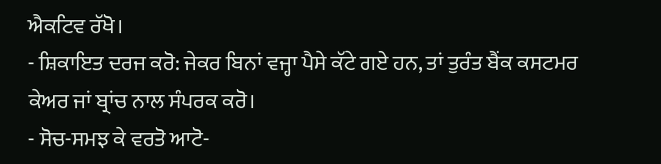ਐਕਟਿਵ ਰੱਖੋ।
- ਸ਼ਿਕਾਇਤ ਦਰਜ ਕਰੋ: ਜੇਕਰ ਬਿਨਾਂ ਵਜ੍ਹਾ ਪੈਸੇ ਕੱਟੇ ਗਏ ਹਨ, ਤਾਂ ਤੁਰੰਤ ਬੈਂਕ ਕਸਟਮਰ ਕੇਅਰ ਜਾਂ ਬ੍ਰਾਂਚ ਨਾਲ ਸੰਪਰਕ ਕਰੋ।
- ਸੋਚ-ਸਮਝ ਕੇ ਵਰਤੋ ਆਟੋ-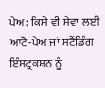ਪੇਅ: ਕਿਸੇ ਵੀ ਸੇਵਾ ਲਈ ਆਟੋ-ਪੇਅ ਜਾਂ ਸਟੈਂਡਿੰਗ ਇੰਸਟ੍ਰਕਸ਼ਨ ਨੂੰ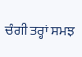ਚੰਗੀ ਤਰ੍ਹਾਂ ਸਮਝ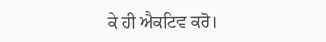ਕੇ ਹੀ ਐਕਟਿਵ ਕਰੋ।